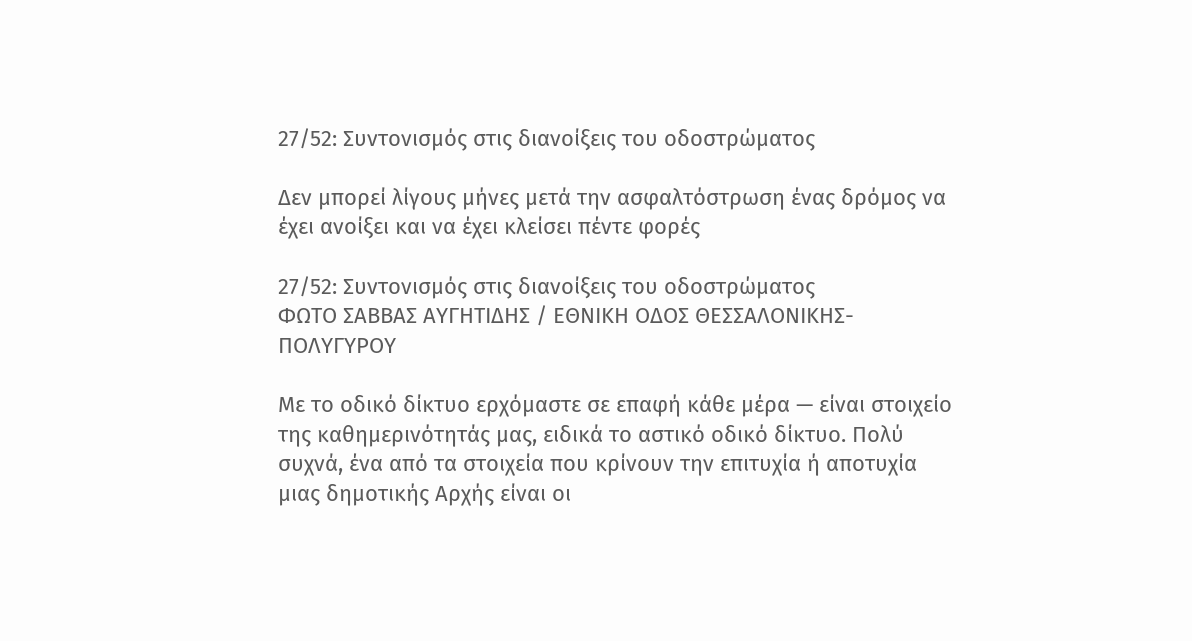27/52: Συντονισμός στις διανοίξεις του οδοστρώματος

Δεν μπορεί λίγους μήνες μετά την ασφαλτόστρωση ένας δρόμος να έχει ανοίξει και να έχει κλείσει πέντε φορές

27/52: Συντονισμός στις διανοίξεις του οδοστρώματος
ΦΩΤΟ ΣΑΒΒΑΣ ΑΥΓΗΤΙΔΗΣ / ΕΘΝΙΚΗ ΟΔΟΣ ΘΕΣΣΑΛΟΝΙΚΗΣ-ΠΟΛΥΓΥΡΟΥ

Με το οδικό δίκτυο ερχόμαστε σε επαφή κάθε μέρα — είναι στοιχείο της καθημερινότητάς μας, ειδικά το αστικό οδικό δίκτυο. Πολύ συχνά, ένα από τα στοιχεία που κρίνουν την επιτυχία ή αποτυχία μιας δημοτικής Αρχής είναι οι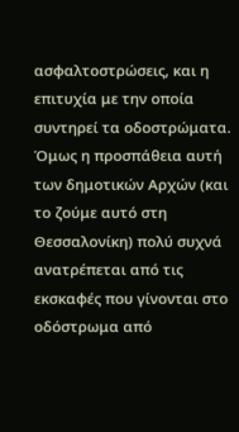ασφαλτοστρώσεις, και η επιτυχία με την οποία συντηρεί τα οδοστρώματα. Όμως η προσπάθεια αυτή των δημοτικών Αρχών (και το ζούμε αυτό στη Θεσσαλονίκη) πολύ συχνά ανατρέπεται από τις εκσκαφές που γίνονται στο οδόστρωμα από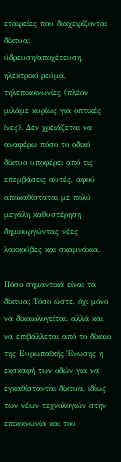εταιρείες που διαχειρίζονται δίκτυα: ύδρευση/αποχέτευση, ηλεκτρικό ρεύμα, τηλεπικοινωνίες (πλέον μιλάμε κυρίως για οπτικές ίνες). Δεν χρειάζεται να αναφέρω πόσο το οδικό δίκτυο υποφέρει από τις επεμβάσεις αυτές, αφού αποκαθίσταται με πολύ μεγάλη καθυστέρηση δημιουργώντας νέες λακκούβες και σκαμνάκια.

Πόσο σημαντικά είναι τα δίκτυα; Τόσο ώστε, όχι μόνο να δικαιολογείται, αλλά και να επιβάλλεται από το δίκαιο της Ευρωπαϊκής Ένωσης η εκσκαφή των οδών για να εγκαθίστανται δίκτυα, ιδίως των νέων τεχνολογιών στην επικοινωνία και του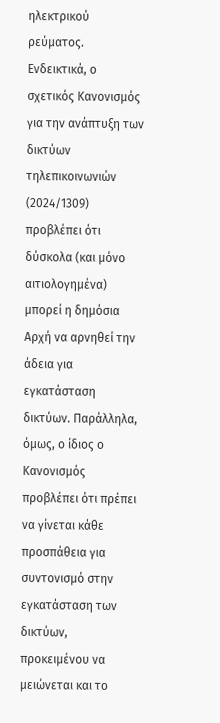ηλεκτρικού ρεύματος. Ενδεικτικά, ο σχετικός Κανονισμός για την ανάπτυξη των δικτύων τηλεπικοινωνιών (2024/1309) προβλέπει ότι δύσκολα (και μόνο αιτιολογημένα) μπορεί η δημόσια Αρχή να αρνηθεί την άδεια για εγκατάσταση δικτύων. Παράλληλα, όμως, ο ίδιος ο Κανονισμός προβλέπει ότι πρέπει να γίνεται κάθε προσπάθεια για συντονισμό στην εγκατάσταση των δικτύων, προκειμένου να μειώνεται και το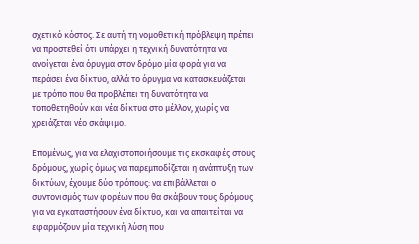σχετικό κόστος. Σε αυτή τη νομοθετική πρόβλεψη πρέπει να προστεθεί ότι υπάρχει η τεχνική δυνατότητα να ανοίγεται ένα όρυγμα στον δρόμο μία φορά για να περάσει ένα δίκτυο, αλλά το όρυγμα να κατασκευάζεται με τρόπο που θα προβλέπει τη δυνατότητα να τοποθετηθούν και νέα δίκτυα στο μέλλον, χωρίς να χρειάζεται νέο σκάψιμο.

Επομένως, για να ελαχιστοποιήσουμε τις εκσκαφές στους δρόμους, χωρίς όμως να παρεμποδίζεται η ανάπτυξη των δικτύων, έχουμε δύο τρόπους: να επιβάλλεται ο συντονισμός των φορέων που θα σκάβουν τους δρόμους για να εγκαταστήσουν ένα δίκτυο, και να απαιτείται να εφαρμόζουν μία τεχνική λύση που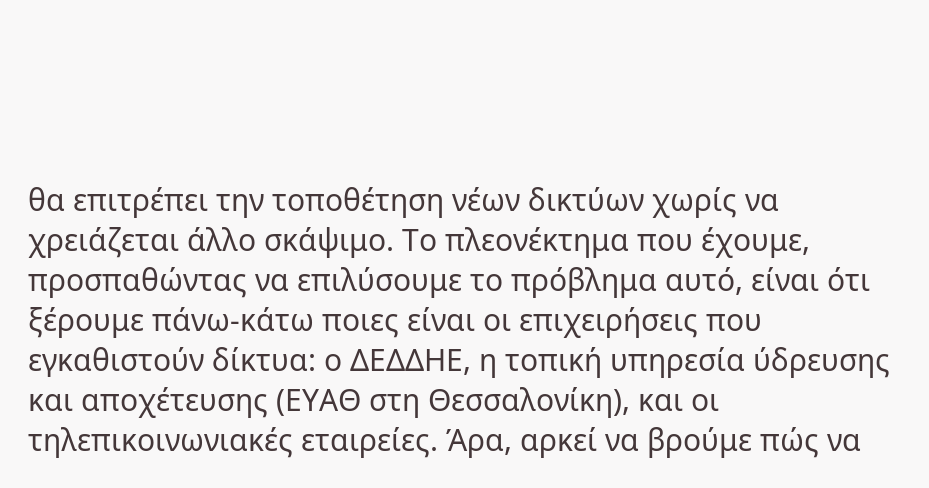θα επιτρέπει την τοποθέτηση νέων δικτύων χωρίς να χρειάζεται άλλο σκάψιμο. Το πλεονέκτημα που έχουμε, προσπαθώντας να επιλύσουμε το πρόβλημα αυτό, είναι ότι ξέρουμε πάνω-κάτω ποιες είναι οι επιχειρήσεις που εγκαθιστούν δίκτυα: ο ΔΕΔΔΗΕ, η τοπική υπηρεσία ύδρευσης και αποχέτευσης (ΕΥΑΘ στη Θεσσαλονίκη), και οι τηλεπικοινωνιακές εταιρείες. Άρα, αρκεί να βρούμε πώς να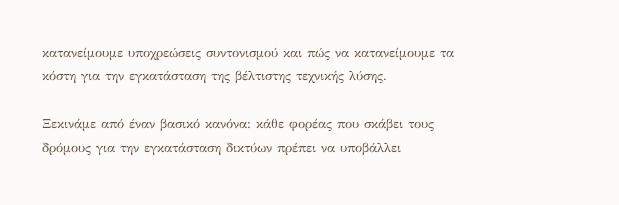κατανείμουμε υποχρεώσεις συντονισμού και πώς να κατανείμουμε τα κόστη για την εγκατάσταση της βέλτιστης τεχνικής λύσης.

Ξεκινάμε από έναν βασικό κανόνα: κάθε φορέας που σκάβει τους δρόμους για την εγκατάσταση δικτύων πρέπει να υποβάλλει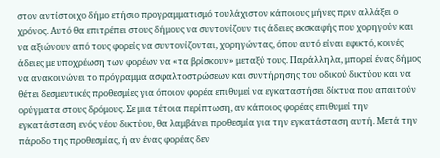στον αντίστοιχο δήμο ετήσιο προγραμματισμό τουλάχιστον κάποιους μήνες πριν αλλάξει ο χρόνος. Αυτό θα επιτρέπει στους δήμους να συντονίζουν τις άδειες εκσκαφής που χορηγούν και να αξιώνουν από τους φορείς να συντονίζονται, χορηγώντας, όπου αυτό είναι εφικτό, κοινές άδειες με υποχρέωση των φορέων να «τα βρίσκουν» μεταξύ τους. Παράλληλα, μπορεί ένας δήμος να ανακοινώνει το πρόγραμμα ασφαλτοστρώσεων και συντήρησης του οδικού δικτύου και να θέτει δεσμευτικές προθεσμίες για όποιον φορέα επιθυμεί να εγκαταστήσει δίκτυα που απαιτούν ορύγματα στους δρόμους. Σε μια τέτοια περίπτωση, αν κάποιος φορέας επιθυμεί την εγκατάσταση ενός νέου δικτύου, θα λαμβάνει προθεσμία για την εγκατάσταση αυτή. Μετά την πάροδο της προθεσμίας, ή αν ένας φορέας δεν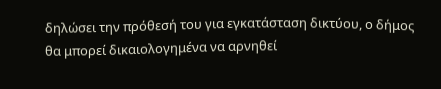δηλώσει την πρόθεσή του για εγκατάσταση δικτύου, ο δήμος θα μπορεί δικαιολογημένα να αρνηθεί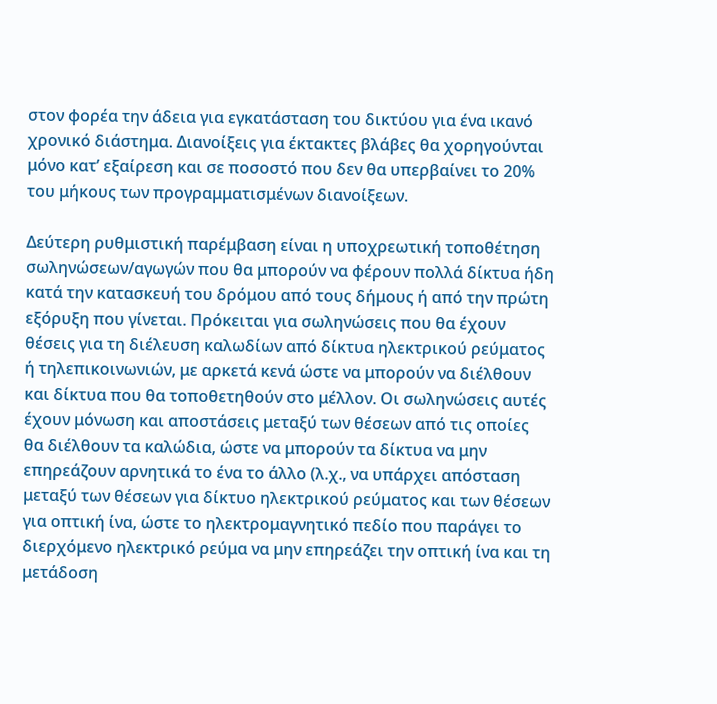στον φορέα την άδεια για εγκατάσταση του δικτύου για ένα ικανό χρονικό διάστημα. Διανοίξεις για έκτακτες βλάβες θα χορηγούνται μόνο κατ’ εξαίρεση και σε ποσοστό που δεν θα υπερβαίνει το 20% του μήκους των προγραμματισμένων διανοίξεων.

Δεύτερη ρυθμιστική παρέμβαση είναι η υποχρεωτική τοποθέτηση σωληνώσεων/αγωγών που θα μπορούν να φέρουν πολλά δίκτυα ήδη κατά την κατασκευή του δρόμου από τους δήμους ή από την πρώτη εξόρυξη που γίνεται. Πρόκειται για σωληνώσεις που θα έχουν θέσεις για τη διέλευση καλωδίων από δίκτυα ηλεκτρικού ρεύματος ή τηλεπικοινωνιών, με αρκετά κενά ώστε να μπορούν να διέλθουν και δίκτυα που θα τοποθετηθούν στο μέλλον. Οι σωληνώσεις αυτές έχουν μόνωση και αποστάσεις μεταξύ των θέσεων από τις οποίες θα διέλθουν τα καλώδια, ώστε να μπορούν τα δίκτυα να μην επηρεάζουν αρνητικά το ένα το άλλο (λ.χ., να υπάρχει απόσταση μεταξύ των θέσεων για δίκτυο ηλεκτρικού ρεύματος και των θέσεων για οπτική ίνα, ώστε το ηλεκτρομαγνητικό πεδίο που παράγει το διερχόμενο ηλεκτρικό ρεύμα να μην επηρεάζει την οπτική ίνα και τη μετάδοση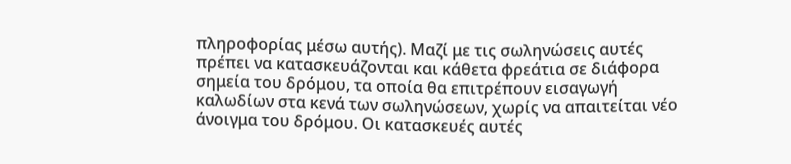πληροφορίας μέσω αυτής). Μαζί με τις σωληνώσεις αυτές πρέπει να κατασκευάζονται και κάθετα φρεάτια σε διάφορα σημεία του δρόμου, τα οποία θα επιτρέπουν εισαγωγή καλωδίων στα κενά των σωληνώσεων, χωρίς να απαιτείται νέο άνοιγμα του δρόμου. Οι κατασκευές αυτές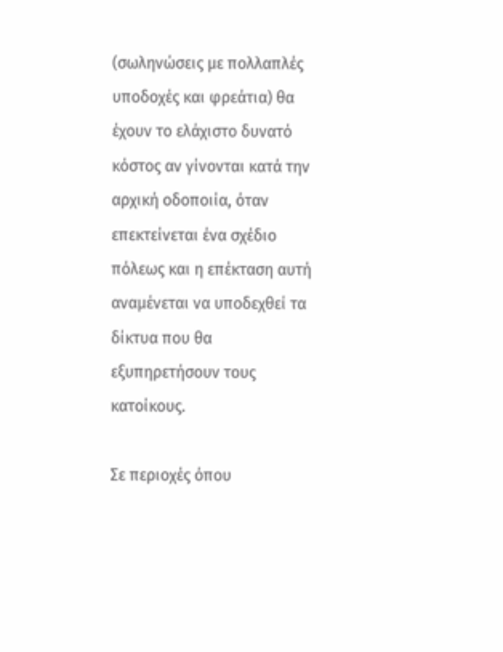(σωληνώσεις με πολλαπλές υποδοχές και φρεάτια) θα έχουν το ελάχιστο δυνατό κόστος αν γίνονται κατά την αρχική οδοποιία, όταν επεκτείνεται ένα σχέδιο πόλεως και η επέκταση αυτή αναμένεται να υποδεχθεί τα δίκτυα που θα εξυπηρετήσουν τους κατοίκους.

Σε περιοχές όπου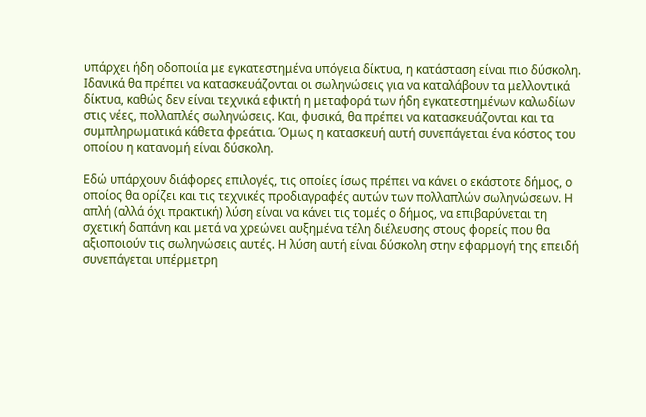υπάρχει ήδη οδοποιία με εγκατεστημένα υπόγεια δίκτυα, η κατάσταση είναι πιο δύσκολη. Ιδανικά θα πρέπει να κατασκευάζονται οι σωληνώσεις για να καταλάβουν τα μελλοντικά δίκτυα, καθώς δεν είναι τεχνικά εφικτή η μεταφορά των ήδη εγκατεστημένων καλωδίων στις νέες, πολλαπλές σωληνώσεις. Και, φυσικά, θα πρέπει να κατασκευάζονται και τα συμπληρωματικά κάθετα φρεάτια. Όμως η κατασκευή αυτή συνεπάγεται ένα κόστος του οποίου η κατανομή είναι δύσκολη.

Εδώ υπάρχουν διάφορες επιλογές, τις οποίες ίσως πρέπει να κάνει ο εκάστοτε δήμος, ο οποίος θα ορίζει και τις τεχνικές προδιαγραφές αυτών των πολλαπλών σωληνώσεων. Η απλή (αλλά όχι πρακτική) λύση είναι να κάνει τις τομές ο δήμος, να επιβαρύνεται τη σχετική δαπάνη και μετά να χρεώνει αυξημένα τέλη διέλευσης στους φορείς που θα αξιοποιούν τις σωληνώσεις αυτές. Η λύση αυτή είναι δύσκολη στην εφαρμογή της επειδή συνεπάγεται υπέρμετρη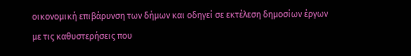οικονομική επιβάρυνση των δήμων και οδηγεί σε εκτέλεση δημοσίων έργων με τις καθυστερήσεις που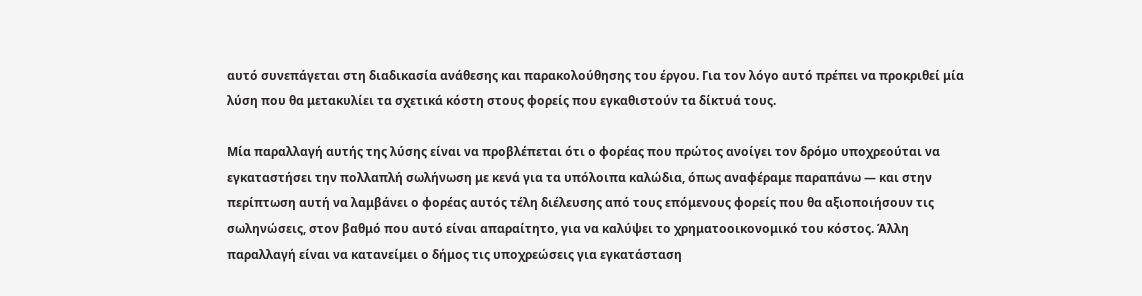αυτό συνεπάγεται στη διαδικασία ανάθεσης και παρακολούθησης του έργου. Για τον λόγο αυτό πρέπει να προκριθεί μία λύση που θα μετακυλίει τα σχετικά κόστη στους φορείς που εγκαθιστούν τα δίκτυά τους.

Μία παραλλαγή αυτής της λύσης είναι να προβλέπεται ότι ο φορέας που πρώτος ανοίγει τον δρόμο υποχρεούται να εγκαταστήσει την πολλαπλή σωλήνωση με κενά για τα υπόλοιπα καλώδια, όπως αναφέραμε παραπάνω — και στην περίπτωση αυτή να λαμβάνει ο φορέας αυτός τέλη διέλευσης από τους επόμενους φορείς που θα αξιοποιήσουν τις σωληνώσεις, στον βαθμό που αυτό είναι απαραίτητο, για να καλύψει το χρηματοοικονομικό του κόστος. Άλλη παραλλαγή είναι να κατανείμει ο δήμος τις υποχρεώσεις για εγκατάσταση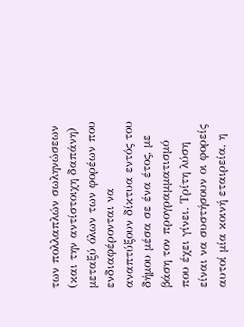των πολλαπλών σωληνώσεων (και την αντίστοιχη δαπάνη) μεταξύ όλων των φορέων που ενδιαφέρονται να αναπτύξουν δίκτυα εντός του δήμου μέσα σε ένα έτος, με βάση τον προγραμματισμό που έχει γίνει. Τρίτη λύση είναι να συστήσουν οι φορείς αυτοί μία κοινή εταιρεία, η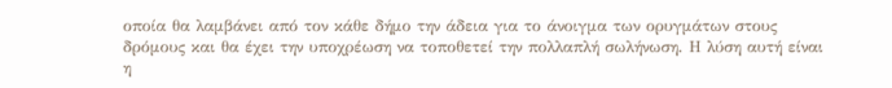οποία θα λαμβάνει από τον κάθε δήμο την άδεια για το άνοιγμα των ορυγμάτων στους δρόμους και θα έχει την υποχρέωση να τοποθετεί την πολλαπλή σωλήνωση. Η λύση αυτή είναι η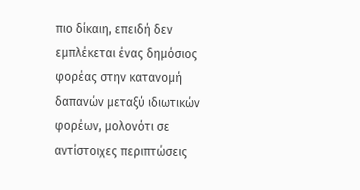πιο δίκαιη, επειδή δεν εμπλέκεται ένας δημόσιος φορέας στην κατανομή δαπανών μεταξύ ιδιωτικών φορέων, μολονότι σε αντίστοιχες περιπτώσεις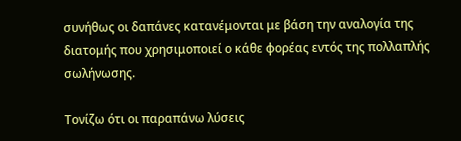συνήθως οι δαπάνες κατανέμονται με βάση την αναλογία της διατομής που χρησιμοποιεί ο κάθε φορέας εντός της πολλαπλής σωλήνωσης.

Τονίζω ότι οι παραπάνω λύσεις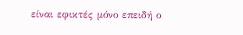είναι εφικτές μόνο επειδή ο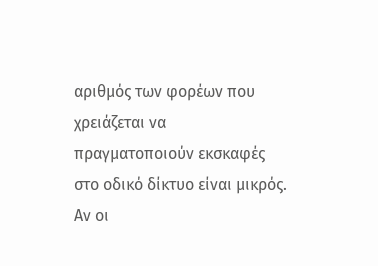αριθμός των φορέων που χρειάζεται να πραγματοποιούν εκσκαφές στο οδικό δίκτυο είναι μικρός. Αν οι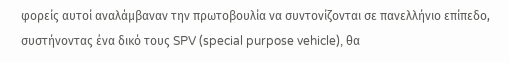φορείς αυτοί αναλάμβαναν την πρωτοβουλία να συντονίζονται σε πανελλήνιο επίπεδο, συστήνοντας ένα δικό τους SPV (special purpose vehicle), θα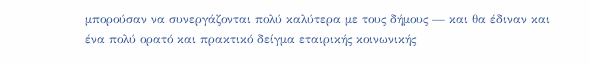μπορούσαν να συνεργάζονται πολύ καλύτερα με τους δήμους — και θα έδιναν και ένα πολύ ορατό και πρακτικό δείγμα εταιρικής κοινωνικής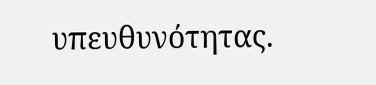υπευθυνότητας.